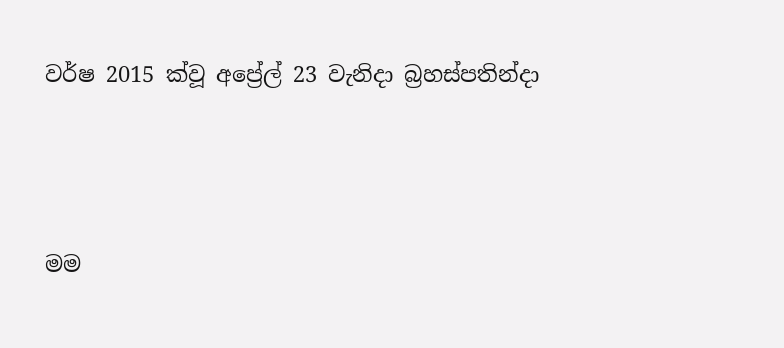වර්ෂ 2015 ක්වූ අප්‍රේල් 23 වැනිදා බ්‍රහස්පතින්දා




මම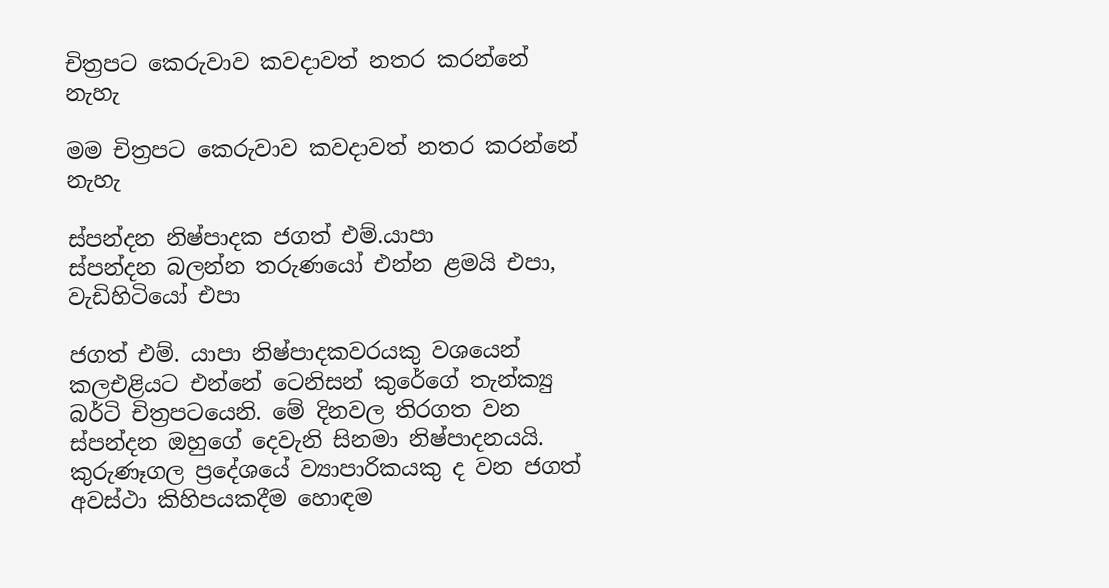චිත්‍රපට කෙරුවාව කවදාවත් නතර කරන්නේ නැහැ

මම චිත්‍රපට කෙරුවාව කවදාවත් නතර කරන්නේ නැහැ

ස්පන්දන නිෂ්පාදක ජගත් එම්.යාපා
ස්පන්දන බලන්න තරුණයෝ එන්න ළමයි එපා, වැඩිහිටියෝ එපා

ජගත් එම්. යාපා නිෂ්පාදකවරයකු වශයෙන් කලඑළියට එන්නේ ටෙනිසන් කුරේගේ තැන්ක්‍යු බර්ටි චිත්‍රපටයෙනි. මේ දිනවල තිරගත වන ස්පන්දන ඔහුගේ දෙවැනි සිනමා නිෂ්පාදනයයි. කුරුණෑගල ප්‍රදේශයේ ව්‍යාපාරිකයකු ද වන ජගත් අවස්ථා කිහිපයකදීම හොඳම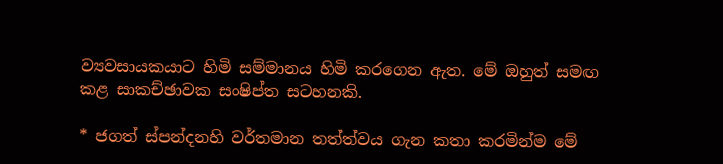ව්‍යවසායකයාට හිමි සම්මානය හිමි කරගෙන ඇත. මේ ඔහුත් සමඟ කළ සාකච්ඡාවක සංෂිප්ත සටහනකි.

* ජගත් ස්පන්දනහි වර්තමාන තත්ත්වය ගැන කතා කරමින්ම මේ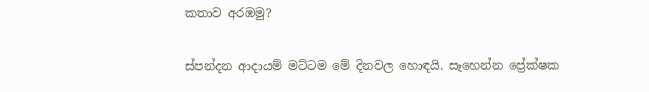කතාව අරඹමු?

ස්පන්දන ආදායම් මට්ටම මේ දිනවල හොඳයි. සෑහෙන්න ප්‍රේක්ෂක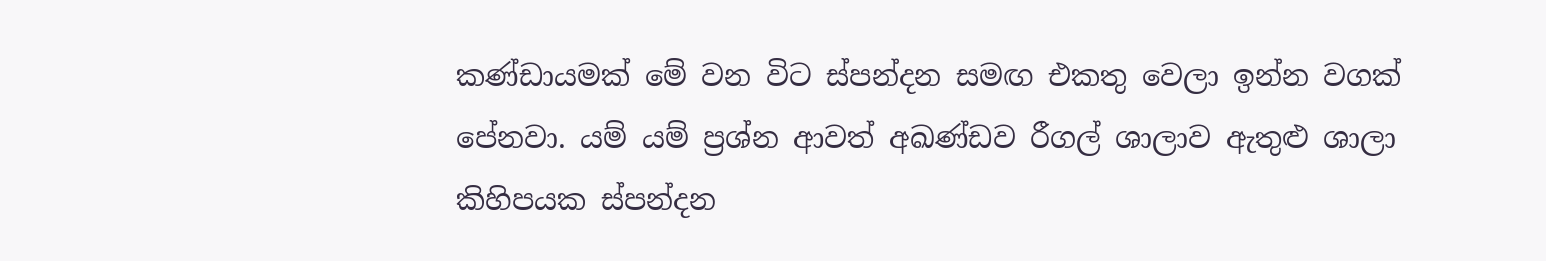කණ්ඩායමක් මේ වන විට ස්පන්දන සමඟ එකතු වෙලා ඉන්න වගක් පේනවා. යම් යම් ප්‍රශ්න ආවත් අඛණ්ඩව රීගල් ශාලාව ඇතුළු ශාලා කිහිපයක ස්පන්දන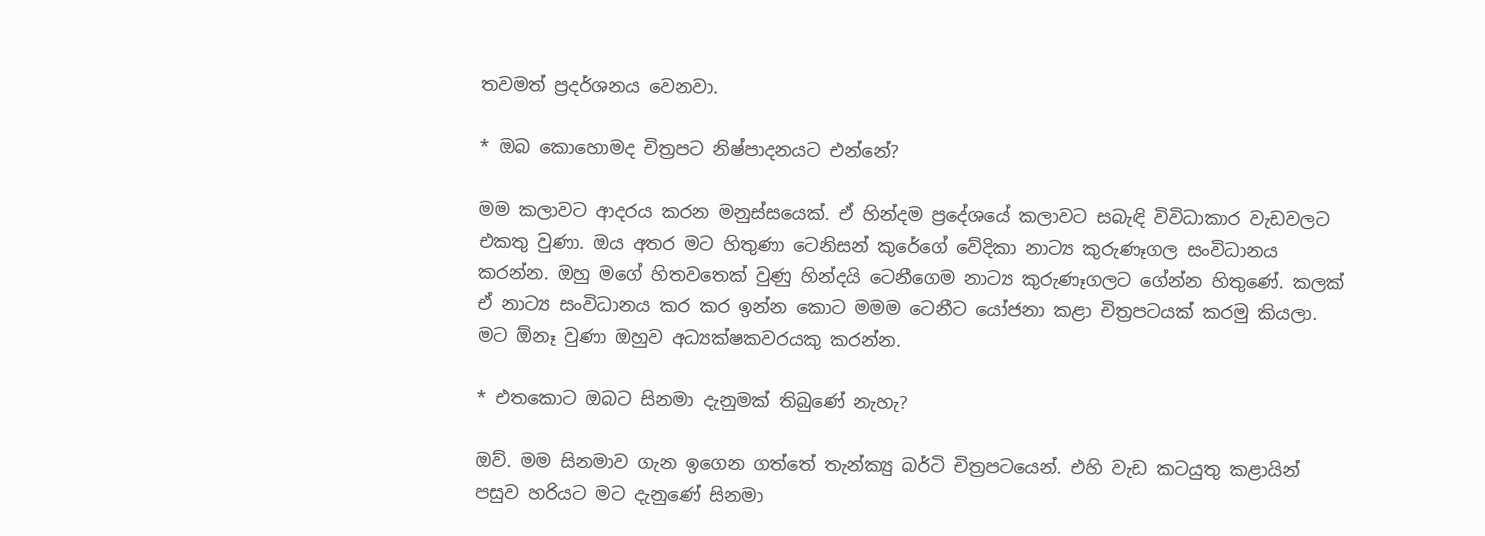තවමත් ප්‍රදර්ශනය වෙනවා.

* ඔබ කොහොමද චිත්‍රපට නිෂ්පාදනයට එන්නේ?

මම කලාවට ආදරය කරන මනුස්සයෙක්. ඒ හින්දම ප්‍රදේශයේ කලාවට සබැඳි විවිධාකාර වැඩවලට එකතු වුණා. ඔය අතර මට හිතුණා ටෙනිසන් කුරේගේ වේදිකා නාට්‍ය කුරුණෑගල සංවිධානය කරන්න. ඔහු මගේ හිතවතෙක් වුණු හින්දයි ටෙනීගෙම නාට්‍ය කුරුණෑගලට ගේන්න හිතුණේ. කලක් ඒ නාට්‍ය සංවිධානය කර කර ඉන්න කොට මමම ටෙනීට යෝජනා කළා චිත්‍රපටයක් කරමු කියලා. මට ඕනෑ වුණා ඔහුව අධ්‍යක්ෂකවරයකු කරන්න.

* එතකොට ඔබට සිනමා දැනුමක් තිබුණේ නැහැ?

ඔව්. මම සිනමාව ගැන ඉගෙන ගත්තේ තැන්ක්‍යු බර්ටි චිත්‍රපටයෙන්. එහි වැඩ කටයුතු කළායින් පසුව හරියට මට දැනුණේ සිනමා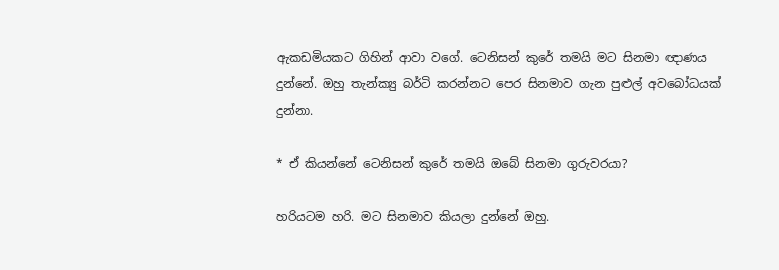ඇකඩමියකට ගිහින් ආවා වගේ. ටෙනිසන් කුරේ තමයි මට සිනමා ඥාණය දුන්නේ. ඔහු තැන්ක්‍යු බර්ටි කරන්නට පෙර සිනමාව ගැන පුළුල් අවබෝධයක් දුන්නා.

* ඒ කියන්නේ ටෙනිසන් කුරේ තමයි ඔබේ සිනමා ගුරුවරයා?

හරියටම හරි. මට සිනමාව කියලා දුන්නේ ඔහු.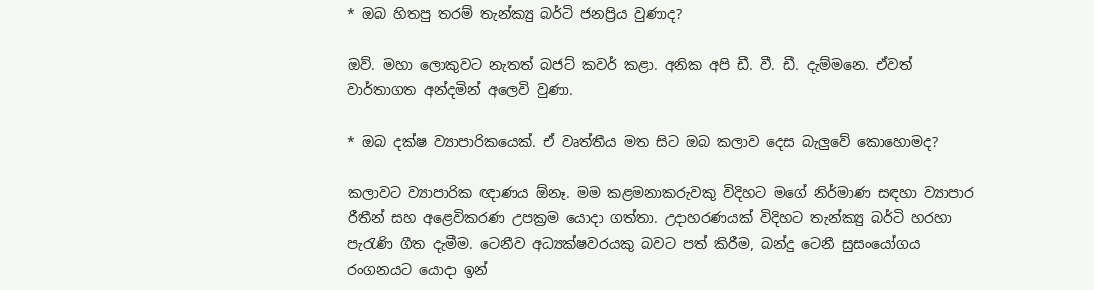* ඔබ හිතපු තරම් තැන්ක්‍යු බර්ටි ජනප්‍රිය වුණාද?

ඔව්. මහා ලොකුවට නැතත් බජට් කවර් කළා. අනික අපි ඩී. වී. ඩී. දැම්මනෙ. ඒවත් වාර්තාගත අන්දමින් අලෙවි වුණා.

* ඔබ දක්ෂ ව්‍යාපාරිකයෙක්. ඒ වෘත්තීය මත සිට ඔබ කලාව දෙස බැලුවේ කොහොමද?

කලාවට ව්‍යාපාරික ඥාණය ඕනෑ. මම කළමනාකරුවකු විදිහට මගේ නිර්මාණ සඳහා ව්‍යාපාර රීතීන් සහ අළෙවිකරණ උපක්‍රම යොදා ගත්තා. උදාහරණයක් විදිහට තැන්ක්‍යු බර්ටි හරහා පැරැණි ගීත දැමීම. ටෙනීව අධ්‍යක්ෂවරයකු බවට පත් කිරීම, බන්දු ටෙනී සුසංයෝගය රංගනයට යොදා ඉන්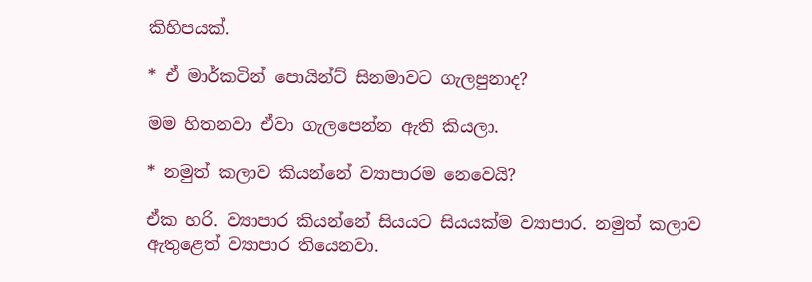කිහිපයක්.

* ඒ මාර්කටින් පොයින්ට් සිනමාවට ගැලපුනාද?

මම හිතනවා ඒවා ගැලපෙන්න ඇති කියලා.

* නමුත් කලාව කියන්නේ ව්‍යාපාරම නෙවෙයි?

ඒක හරි. ව්‍යාපාර කියන්නේ සියයට සියයක්ම ව්‍යාපාර. නමුත් කලාව ඇතුළෙත් ව්‍යාපාර තියෙනවා.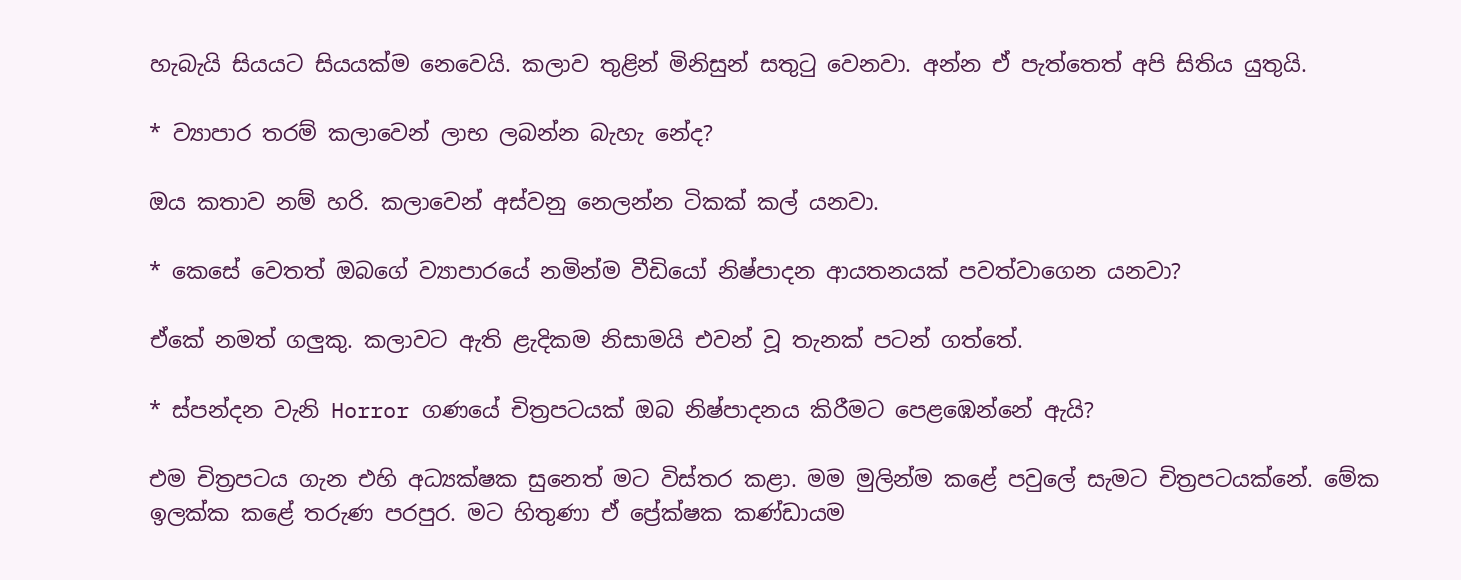හැබැයි සියයට සියයක්ම නෙවෙයි. කලාව තුළින් මිනිසුන් සතුටු වෙනවා. අන්න ඒ පැත්තෙත් අපි සිතිය යුතුයි.

* ව්‍යාපාර තරම් කලාවෙන් ලාභ ලබන්න බැහැ නේද?

ඔය කතාව නම් හරි. කලාවෙන් අස්වනු නෙලන්න ටිකක් කල් යනවා.

* කෙසේ වෙතත් ඔබගේ ව්‍යාපාරයේ නමින්ම වීඩියෝ නිෂ්පාදන ආයතනයක් පවත්වාගෙන යනවා?

ඒකේ නමත් ගලුකු. කලාවට ඇති ළැදිකම නිසාමයි එවන් වූ තැනක් පටන් ගත්තේ.

* ස්පන්දන වැනි Horror ගණයේ චිත්‍රපටයක් ඔබ නිෂ්පාදනය කිරීමට පෙළඹෙන්නේ ඇයි?

එම චිත්‍රපටය ගැන එහි අධ්‍යක්ෂක සුනෙත් මට විස්තර කළා. මම මුලින්ම කළේ පවුලේ සැමට චිත්‍රපටයක්නේ. මේක ඉලක්ක කළේ තරුණ පරපුර. මට හිතුණා ඒ ප්‍රේක්ෂක කණ්ඩායම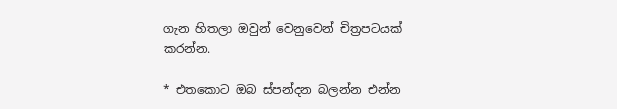ගැන හිතලා ඔවුන් වෙනුවෙන් චිත්‍රපටයක් කරන්න.

* එතකොට ඔබ ස්පන්දන බලන්න එන්න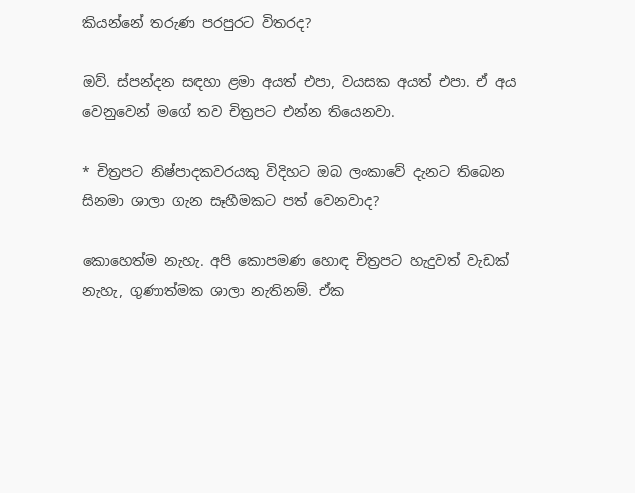කියන්නේ තරුණ පරපුරට විතරද?

ඔව්. ස්පන්දන සඳහා ළමා අයත් එපා, වයසක අයත් එපා. ඒ අය වෙනුවෙන් මගේ තව චිත්‍රපට එන්න තියෙනවා.

* චිත්‍රපට නිෂ්පාදකවරයකු විදිහට ඔබ ලංකාවේ දැනට තිබෙන සිනමා ශාලා ගැන සෑහීමකට පත් වෙනවාද?

කොහෙත්ම නැහැ. අපි කොපමණ හොඳ චිත්‍රපට හැදුවත් වැඩක් නැහැ, ගුණාත්මක ශාලා නැතිනම්. ඒක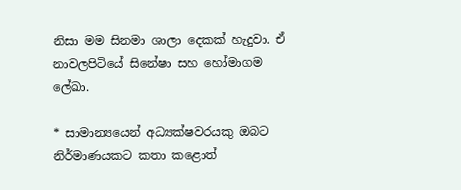නිසා මම සිනමා ශාලා දෙකක් හැදුවා. ඒ නාවලපිටියේ සිනේෂා සහ හෝමාගම ලේඛා.

* සාමාන්‍යයෙන් අධ්‍යක්ෂවරයකු ඔබට නිර්මාණයකට කතා කළොත්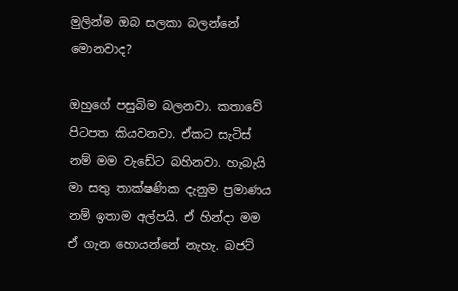මුලින්ම ඔබ සලකා බලන්නේ මොනවාද?

ඔහුගේ පසුබිම බලනවා. කතාවේ පිටපත කියවනවා. ඒකට සැටිස් නම් මම වැඩේට බහිනවා. හැබැයි මා සතු තාක්ෂණික දැනුම ප්‍රමාණය නම් ඉතාම අල්පයි. ඒ හින්දා මම ඒ ගැන හොයන්නේ නැහැ. බජට්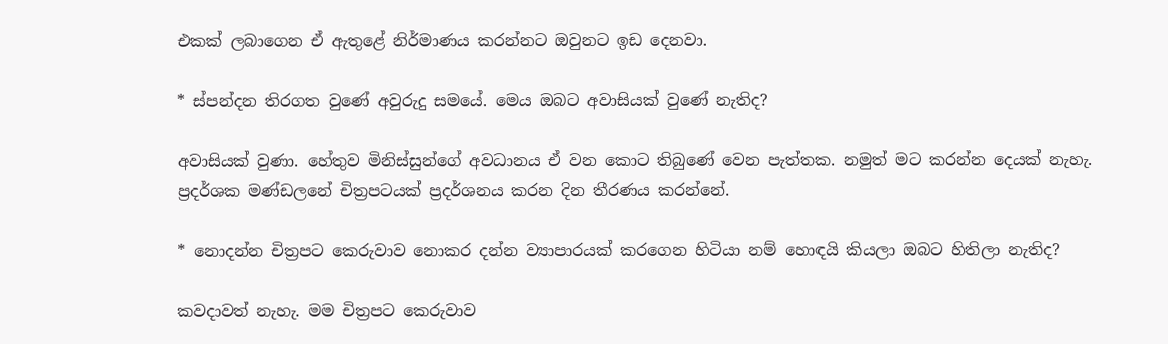එකක් ලබාගෙන ඒ ඇතුළේ නිර්මාණය කරන්නට ඔවුනට ඉඩ දෙනවා.

* ස්පන්දන තිරගත වුණේ අවුරුදු සමයේ. මෙය ඔබට අවාසියක් වුණේ නැතිද?

අවාසියක් වුණා. හේතුව මිනිස්සුන්ගේ අවධානය ඒ වන කොට තිබුණේ වෙන පැත්තක. නමුත් මට කරන්න දෙයක් නැහැ. ප්‍රදර්ශක මණ්ඩලනේ චිත්‍රපටයක් ප්‍රදර්ශනය කරන දින තීරණය කරන්නේ.

* නොදන්න චිත්‍රපට කෙරුවාව නොකර දන්න ව්‍යාපාරයක් කරගෙන හිටියා නම් හොඳයි කියලා ඔබට හිතිලා නැතිද?

කවදාවත් නැහැ. මම චිත්‍රපට කෙරුවාව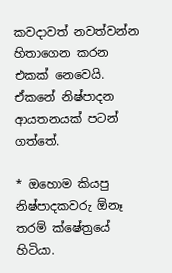කවදාවත් නවත්වන්න හිතාගෙන කරන එකක් නෙවෙයි. ඒකනේ නිෂ්පාදන ආයතනයක් පටන් ගත්තේ.

* ඔහොම කියපු නිෂ්පාදකවරු ඕනෑ තරම් ක්ෂේත්‍රයේ හිටියා.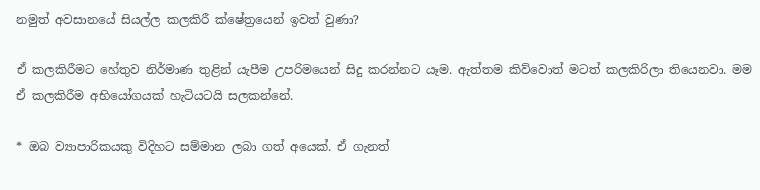නමුත් අවසානයේ සියල්ල කලකිරී ක්ෂේත්‍රයෙන් ඉවත් වුණා?

ඒ කලකිරීමට හේතුව නිර්මාණ තුළින් යැපීම උපරිමයෙන් සිදු කරන්නට යෑම. ඇත්තම කිව්වොත් මටත් කලකිරිලා තියෙනවා. මම ඒ කලකිරීම අභියෝගයක් හැටියටයි සලකන්නේ.

* ඔබ ව්‍යාපාරිකයකු විදිහට සම්මාන ලබා ගත් අයෙක්. ඒ ගැනත්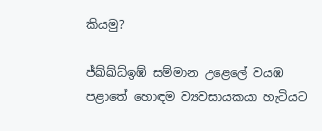කියමු?

ජ්ඛ්ඛ්ධ්ඉඹ් සම්මාන උළෙලේ වයඹ පළාතේ හොඳම ව්‍යවසායකයා හැටියට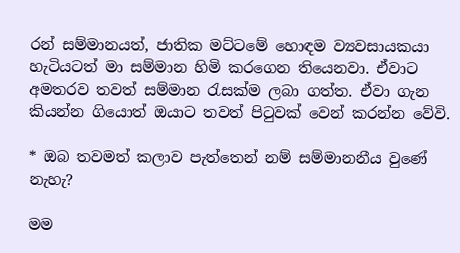රන් සම්මානයත්, ජාතික මට්ටමේ හොඳම ව්‍යවසායකයා හැටියටත් මා සම්මාන හිමි කරගෙන තියෙනවා. ඒවාට අමතරව තවත් සම්මාන රැසක්ම ලබා ගත්ත. ඒවා ගැන කියන්න ගියොත් ඔයාට තවත් පිටුවක් වෙන් කරන්න වේවි.

* ඔබ තවමත් කලාව පැත්තෙන් නම් සම්මානනීය වුණේ නැහැ?

මම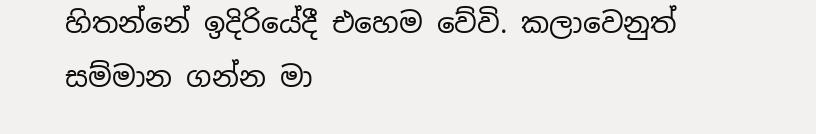හිතන්නේ ඉදිරියේදී එහෙම වේවි. කලාවෙනුත් සම්මාන ගන්න මා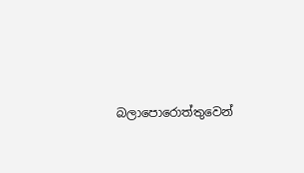බලාපොරොත්තුවෙන්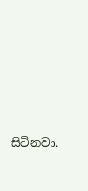සිටිනවා.